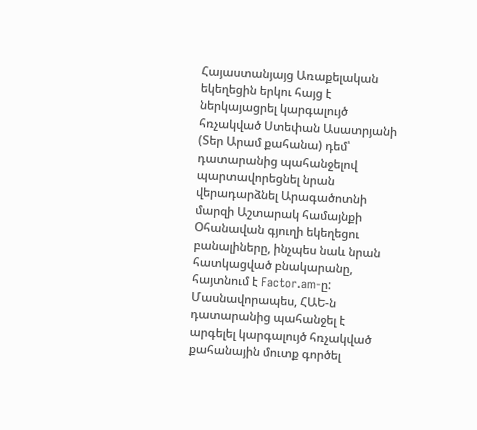Հայաստանյայց Առաքելական եկեղեցին երկու հայց է ներկայացրել կարգալույծ հռչակված Ստեփան Ասատրյանի (Տեր Արամ քահանա) դեմ՝ դատարանից պահանջելով պարտավորեցնել նրան վերադարձնել Արագածոտնի մարզի Աշտարակ համայնքի Օհանավան գյուղի եկեղեցու բանալիները, ինչպես նաև նրան հատկացված բնակարանը, հայտնում է Factor.am-ը:
Մասնավորապես, ՀԱԵ-ն դատարանից պահանջել է արգելել կարգալույծ հռչակված քահանային մուտք գործել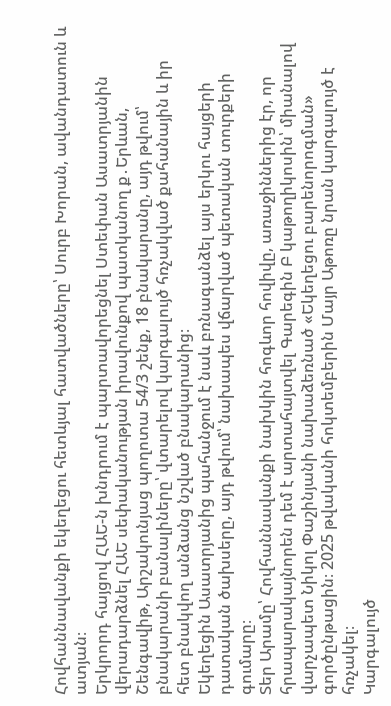Հովհաննավանքի եկեղեցու հետևյալ հատվածները՝ Սուրբ Խորան, ավանդատուն և ատյան։
Երկրորդ հայցով ՀԱԵ-ն խնդրում է պարտավորեցնել Ստեփան Ասատրյանին վերադարձնել ՀԱԵ սեփականության իրավունքով պատկանող ք․Երևան, Շենգավիթ, Արշակունյաց պողոտա 54/3 շենք, 18 բնակարանը, այդ թվում՝ բնակարանի բանալիները՝ վտարելով կարգալույծ հռչակված քահանային և իր հետ բնակվող անձանց նշված բնակարանից։
Եկեղեցին Ասատրյանից պահանջում է նաև բռնագանձել այս երկու հայցերի դատական ծախսերը, այդ թվում՝ նախապես վճարված պետական տուրքերի գումարը։
Տեր Արամը՝ Հովհաննավանքի նախկին հոգևոր հովիվը, առաջիններից էր, որ հրապարակայնորեն դեմ է արտահայտվել Գարեգին Բ կաթողիկոսին՝ միանալով վարչապետ Նիկոլ Փաշինյանի նախաձեռնած «Եկեղեցու բարենորոգման» գործընթացին։ 2025 թվականի հոկտեմբերին Մայր Աթոռը նրան կարգալույծ է հռչակել։
Կարգալույծ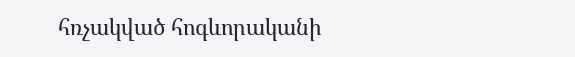հռչակված հոգևորականի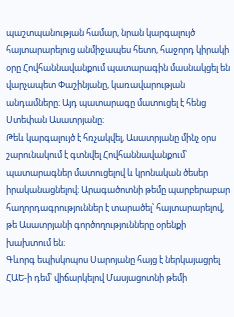պաշտպանության համար, նրան կարգալույծ հայտարարելուց անմիջապես հետո, հաջորդ կիրակի օրը Հովհաննավանքում պատարագին մասնակցել են վարչապետ Փաշինյանը, կառավարության անդամները։ Այդ պատարագը մատուցել է հենց Ստեփան Ասատրյանը։
Թեև կարգալույծ է հռչակվել, Ասատրյանը մինչ օրս շարունակում է գտնվել Հովհաննավանքում՝ պատարագներ մատուցելով և կրոնական ծեսեր իրականացնելով։ Արագածոտնի թեմը պարբերաբար հաղորդագրություններ է տարածել՝ հայտարարելով, թե Ասատրյանի գործողությունները օրենքի խախտում են։
Գևորգ եպիսկոպոս Սարոյանը հայց է ներկայացրել ՀԱԵ-ի դեմ՝ վիճարկելով Մասյացոտնի թեմի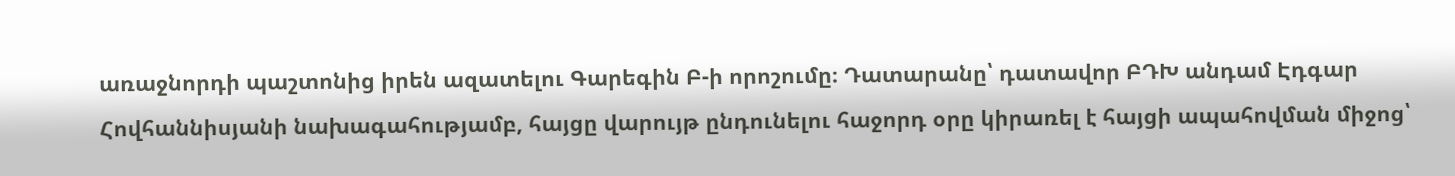առաջնորդի պաշտոնից իրեն ազատելու Գարեգին Բ-ի որոշումը։ Դատարանը՝ դատավոր ԲԴԽ անդամ Էդգար Հովհաննիսյանի նախագահությամբ, հայցը վարույթ ընդունելու հաջորդ օրը կիրառել է հայցի ապահովման միջոց՝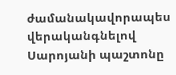ժամանակավորապես վերականգնելով Սարոյանի պաշտոնը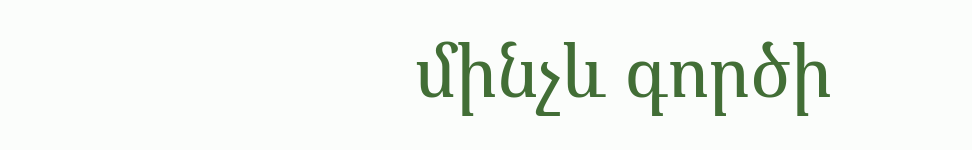մինչև գործի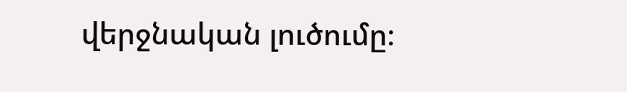վերջնական լուծումը։